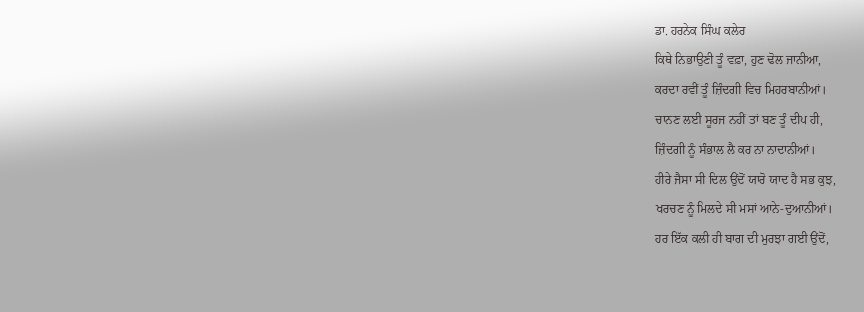ਡਾ. ਹਰਨੇਕ ਸਿੰਘ ਕਲੇਰ
ਕਿਥੇ ਨਿਭਾਉਣੀ ਤੂੰ ਵਫ਼ਾ, ਹੁਣ ਢੋਲ ਜਾਨੀਆ,
ਕਰਦਾ ਰਵੀਂ ਤੂੰ ਜ਼ਿੰਦਗੀ ਵਿਚ ਮਿਹਰਬਾਨੀਆਂ।
ਚਾਨਣ ਲਈ ਸੂਰਜ ਨਹੀਂ ਤਾਂ ਬਣ ਤੂੰ ਦੀਪ ਹੀ,
ਜ਼ਿੰਦਗੀ ਨੂੰ ਸੰਭਾਲ ਲੈ ਕਰ ਨਾ ਨਾਦਾਨੀਆਂ।
ਹੀਰੇ ਜੈਸਾ ਸੀ ਦਿਲ ਉਂਦੋਂ ਯਾਰੋ ਯਾਦ ਹੈ ਸਭ ਕੁਝ,
ਖਰਚਣ ਨੂੰ ਮਿਲਦੇ ਸੀ ਮਸਾਂ ਆਨੇ-ਦੁਆਨੀਆਂ।
ਹਰ ਇੱਕ ਕਲੀ ਹੀ ਬਾਗ ਦੀ ਮੁਰਝਾ ਗਈ ਉਂਦੋਂ,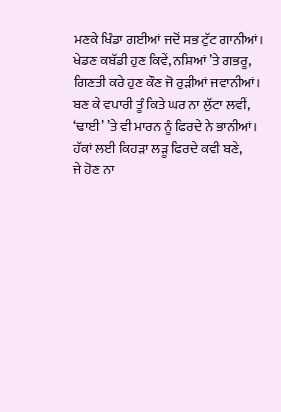ਮਣਕੇ ਖਿੰਡਾ ਗਈਆਂ ਜਦੋਂ ਸਭ ਟੁੱਟ ਗਾਨੀਆਂ।
ਖੇਡਣ ਕਬੱਡੀ ਹੁਣ ਕਿਵੇਂ, ਨਸ਼ਿਆਂ ’ਤੇ ਗਭਰੂ,
ਗਿਣਤੀ ਕਰੇ ਹੁਣ ਕੌਣ ਜੋ ਰੁੜੀਆਂ ਜਵਾਨੀਆਂ।
ਬਣ ਕੇ ਵਪਾਰੀ ਤੂੰ ਕਿਤੇ ਘਰ ਨਾ ਲੁੱਟਾ ਲਵੀਂ,
‘ਢਾਈ’ ’ਤੇ ਵੀ ਮਾਰਨ ਨੂੰ ਫਿਰਦੇ ਨੇ ਭਾਨੀਆਂ।
ਹੱਕਾਂ ਲਈ ਕਿਹੜਾ ਲੜੂ ਫਿਰਦੇ ਕਵੀ ਬਣੇ,
ਜੇ ਹੋਣ ਨਾ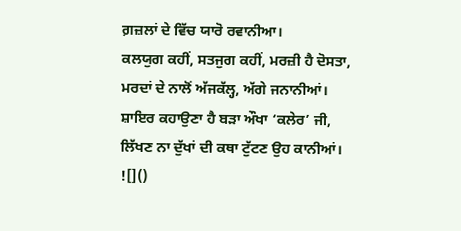ਗ਼ਜ਼ਲਾਂ ਦੇ ਵਿੱਚ ਯਾਰੋ ਰਵਾਨੀਆ।
ਕਲਯੁਗ ਕਹੀਂ, ਸਤਜੁਗ ਕਹੀਂ, ਮਰਜ਼ੀ ਹੈ ਦੋਸਤਾ,
ਮਰਦਾਂ ਦੇ ਨਾਲੋਂ ਅੱਜਕੱਲ੍ਹ, ਅੱਗੇ ਜਨਾਨੀਆਂ।
ਸ਼ਾਇਰ ਕਹਾਉਣਾ ਹੈ ਬੜਾ ਔਖਾ ‘ਕਲੇਰ’ ਜੀ,
ਲਿੱਖਣ ਨਾ ਦੁੱਖਾਂ ਦੀ ਕਥਾ ਟੁੱਟਣ ਉਹ ਕਾਨੀਆਂ।
![]()